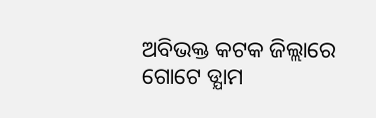ଅବିଭକ୍ତ କଟକ ଜିଲ୍ଲାରେ ଗୋଟେ ଡ୍ଯାମ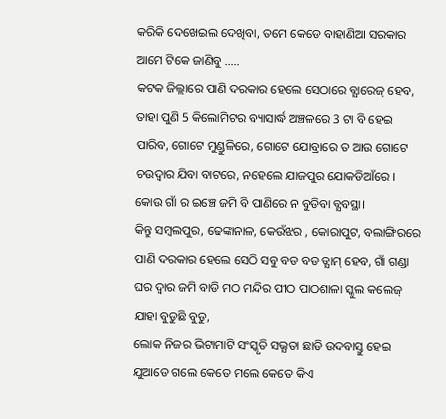କରିକି ଦେଖେଇଲ ଦେଖିବା, ତମେ କେଡେ ବାହାଣିଆ ସରକାର ଆମେ ଟିକେ ଜାଣିବୁ …..
କଟକ ଜିଲ୍ଲାରେ ପାଣି ଦରକାର ହେଲେ ସେଠାରେ ବ୍ଯାରେଜ୍ ହେବ, ତାହା ପୁଣି 5 କିଲୋମିଟର ବ୍ୟାସାର୍ଦ୍ଧ ଅଞ୍ଚଳରେ 3 ଟା ବି ହେଇ ପାରିବ, ଗୋଟେ ମୁଣ୍ଡୁଳିରେ, ଗୋଟେ ଯୋବ୍ରାରେ ତ ଆଉ ଗୋଟେ ଚଉଦ୍ବାର ଯିବା ବାଟରେ, ନହେଲେ ଯାଜପୁର ଯୋକଡିଆଁରେ ।
କୋଉ ଗାଁ ର ଇଞ୍ଚେ ଜମି ବି ପାଣିରେ ନ ବୁଡିବା ବ୍ଯବସ୍ଥା।
କିନ୍ତୁ ସମ୍ବଲପୁର, ଢେଙ୍କାନାଳ, କେଉଁଝର , କୋରାପୁଟ, ବଲାଙ୍ଗିରରେ ପାଣି ଦରକାର ହେଲେ ସେଠି ସବୁ ବଡ ବଡ ଡ୍ଯାମ୍ ହେବ, ଗାଁ ଗଣ୍ଡା ଘର ଦ୍ବାର ଜମି ବାଡି ମଠ ମନ୍ଦିର ପୀଠ ପାଠଶାଳା ସ୍କୁଲ କଲେଜ୍ ଯାହା ବୁଡୁଛି ବୁଡୁ,
ଲୋକ ନିଜର ଭିଟାମାଟି ସଂସ୍କୃତି ସଭ୍ଯତା ଛାଡି ଉଦବାସ୍ତୁ ହେଇ ଯୁଆଡେ ଗଲେ କେତେ ମଲେ କେତେ କିଏ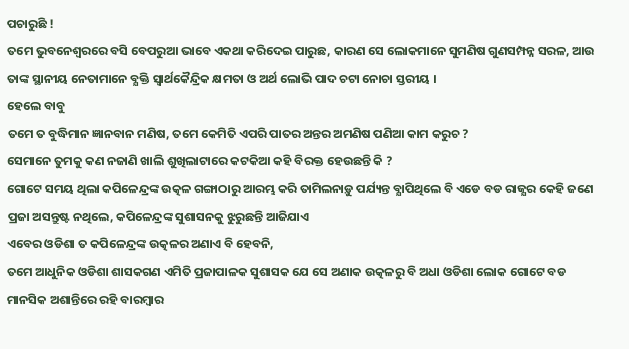ପଚାରୁଛି !
ତମେ ଭୁବନେଶ୍ବରରେ ବସି ବେପରୁଆ ଭାବେ ଏକଥା କରିଦେଇ ପାରୁଛ, କାରଣ ସେ ଲୋକମାନେ ସୁମଣିଷ ଗୁଣସମ୍ପନ୍ନ ସରଳ, ଆଉ ତାଙ୍କ ସ୍ଥାନୀୟ ନେତାମାନେ ବ୍ଯକ୍ତି ସ୍ବାର୍ଥକୈନ୍ଦ୍ରିକ କ୍ଷମତା ଓ ଅର୍ଥ ଲୋଭି ପାଦ ଚଟା ନୋଚା ସ୍ତରୀୟ ।
ହେଲେ ବାବୁ
ତମେ ତ ବୁଦ୍ଧିମାନ ଜ୍ଞାନବାନ ମଣିଷ, ତମେ କେମିତି ଏପରି ପାତର ଅନ୍ତର ଅମଣିଷ ପଣିଆ କାମ କରୁଚ ?
ସେମାନେ ତୁମକୁ କଣ ନଜାଣି ଖାଲି ଶୁଖିଲାଟାରେ କଟକିଆ କହି ବିରକ୍ତ ହେଉଛନ୍ତି କି ?
ଗୋଟେ ସମୟ ଥିଲା କପିଳେନ୍ଦ୍ରଙ୍କ ଉତ୍କଳ ଗଙ୍ଗାଠାରୁ ଆରମ୍ଭ କରି ତାମିଲନାଡ଼ୁ ପର୍ଯ୍ୟନ୍ତ ବ୍ଯାପିଥିଲେ ବି ଏଡେ ବଡ ରାଜ୍ଯର କେହି ଜଣେ ପ୍ରଜା ଅସନ୍ତୁଷ୍ଟ ନଥିଲେ, କପିଳେନ୍ଦ୍ରଙ୍କ ସୁଶାସନକୁ ଝୁରୁଛନ୍ତି ଆଜିଯାଏ
ଏବେର ଓଡିଶା ତ କପିଳେନ୍ଦ୍ରଙ୍କ ଉତ୍କଳର ଅଣାଏ ବି ହେବନି,
ତମେ ଆଧୁନିକ ଓଡିଶା ଶାସକଗଣ ଏମିତି ପ୍ରଜାପାଳକ ସୁଶାସକ ଯେ ସେ ଅଣାକ ଉତ୍କଳରୁ ବି ଅଧା ଓଡିଶା ଲୋକ ଗୋଟେ ବଡ ମାନସିକ ଅଶାନ୍ତିରେ ରହି ବାରମ୍ୱାର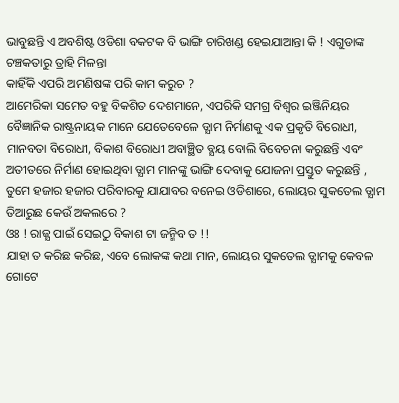ଭାବୁଛନ୍ତି ଏ ଅବଶିଷ୍ଟ ଓଡିଶା ବକଟକ ବି ଭାଙ୍ଗି ଚାରିଖଣ୍ଡ ହେଇଯାଆନ୍ତା କି ! ଏଗୁଡାଙ୍କ ଚଞ୍ଚକତାରୁ ତ୍ରାହି ମିଳନ୍ତା
କାହିଁକି ଏପରି ଅମଣିଷଙ୍କ ପରି କାମ କରୁଚ ?
ଆମେରିକା ସମେତ ବହୁ ବିକଶିତ ଦେଶମାନେ, ଏପରିକି ସମଗ୍ର ବିଶ୍ବର ଇଞ୍ଜିନିୟର ବୈଜ୍ଞାନିକ ରାଷ୍ଟ୍ରନାୟକ ମାନେ ଯେତେବେଳେ ଡ୍ଯାମ ନିର୍ମାଣକୁ ଏକ ପ୍ରକୃତି ବିରୋଧୀ, ମାନବତା ବିରୋଧୀ, ବିକାଶ ବିରୋଧୀ ଅବାଞ୍ଛିତ ବ୍ଯୟ ବୋଲି ବିବେଚନା କରୁଛନ୍ତି ଏବଂ ଅତୀତରେ ନିର୍ମାଣ ହୋଇଥିବା ଡ୍ଯାମ ମାନଙ୍କୁ ଭାଙ୍ଗି ଦେବାକୁ ଯୋଜନା ପ୍ରସ୍ତୁତ କରୁଛନ୍ତି ,
ତୁମେ ହଜାର ହଜାର ପରିବାରକୁ ଯାଯାବର ବନେଇ ଓଡିଶାରେ, ଲୋୟର ସୁକତେଲ ଡ୍ଯାମ ତିଆରୁଛ କେଉଁ ଅକଲରେ ?
ଓଃ ! ରାଜ୍ଯ ପାଇଁ ସେଇଠୁ ବିକାଶ ଟା ଜନ୍ମିବ ତ !!
ଯାହା ତ କରିଛ କରିଛ, ଏବେ ଲୋକଙ୍କ କଥା ମାନ, ଲୋୟର ସୁକତେଲ ଡ୍ଯାମକୁ କେବଳ ଗୋଟେ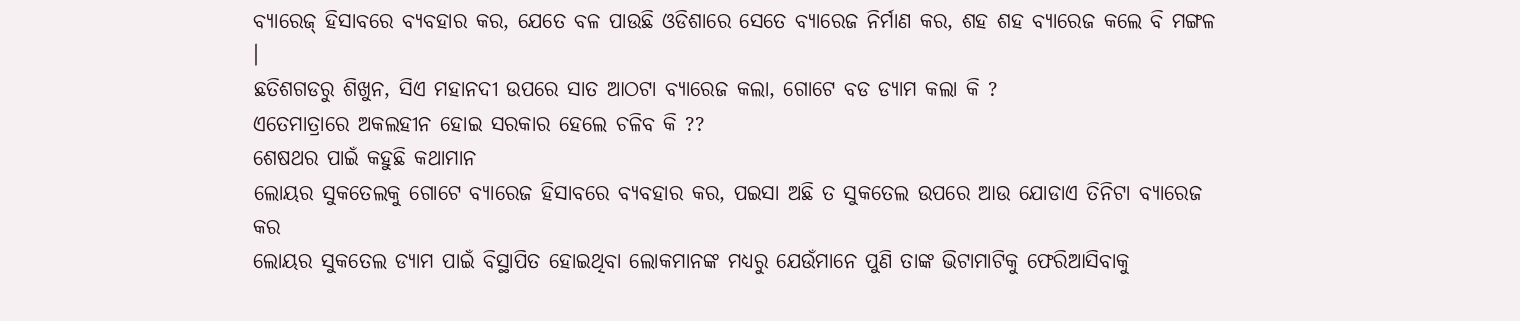ବ୍ଯାରେଜ୍ ହିସାବରେ ବ୍ଯବହାର କର, ଯେତେ ବଳ ପାଉଛି ଓଡିଶାରେ ସେତେ ବ୍ଯାରେଜ ନିର୍ମାଣ କର, ଶହ ଶହ ବ୍ଯାରେଜ କଲେ ବି ମଙ୍ଗଳ ।
ଛତିଶଗଡରୁ ଶିଖୁନ, ସିଏ ମହାନଦୀ ଉପରେ ସାତ ଆଠଟା ବ୍ଯାରେଜ କଲା, ଗୋଟେ ବଡ ଡ୍ଯାମ କଲା କି ?
ଏତେମାତ୍ରାରେ ଅକଲହୀନ ହୋଇ ସରକାର ହେଲେ ଚଳିବ କି ??
ଶେଷଥର ପାଇଁ କହୁଛି କଥାମାନ
ଲୋୟର ସୁକତେଲକୁ ଗୋଟେ ବ୍ଯାରେଜ ହିସାବରେ ବ୍ଯବହାର କର, ପଇସା ଅଛି ତ ସୁକତେଲ ଉପରେ ଆଉ ଯୋଡାଏ ତିନିଟା ବ୍ଯାରେଜ କର
ଲୋୟର ସୁକତେଲ ଡ୍ଯାମ ପାଇଁ ବିସ୍ଥାପିତ ହୋଇଥିବା ଲୋକମାନଙ୍କ ମଧ୍ଯରୁ ଯେଉଁମାନେ ପୁଣି ତାଙ୍କ ଭିଟାମାଟିକୁ ଫେରିଆସିବାକୁ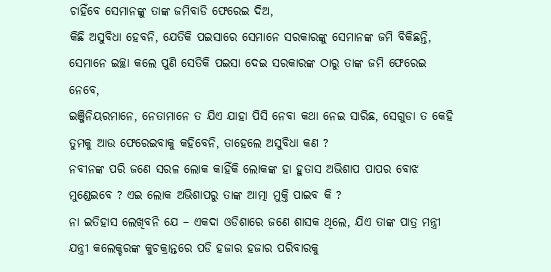ଚାହିଁବେ ସେମାନଙ୍କୁ ତାଙ୍କ ଜମିବାଡି ଫେରେଇ ଦିଅ,
କିଛି ଅସୁବିଧା ହେବନି, ଯେତିକି ପଇସାରେ ସେମାନେ ସରକାରଙ୍କୁ ସେମାନଙ୍କ ଜମି ବିକିଛନ୍ତି, ସେମାନେ ଇଚ୍ଛା କଲେ ପୁଣି ସେତିକି ପଇସା ଦେଇ ସରକାରଙ୍କ ଠାରୁ ତାଙ୍କ ଜମି ଫେରେଇ ନେବେ,
ଇଞ୍ଜିନିୟରମାନେ, ନେତାମାନେ ତ ଯିଏ ଯାହା ପିସି ନେବା କଥା ନେଇ ସାରିଛ, ସେଗୁଡା ତ କେହି ତୁମକୁ ଆଉ ଫେରେଇବାକୁ କହିବେନି, ତାହେଲେ ଅସୁବିଧା କଣ ?
ନବୀନଙ୍କ ପରି ଜଣେ ସରଳ ଲୋକ କାହିଁକି ଲୋକଙ୍କ ହା ହୁତାସ ଅଭିଶାପ ପାପର ବୋଝ ମୁଣ୍ଡେଇବେ ? ଏଇ ଲୋକ ଅଭିଶାପରୁ ତାଙ୍କ ଆତ୍ମା ମୁକ୍ତି ପାଇବ କି ?
ନା ଇତିହାସ ଲେଖିବନି ଯେ – ଏକଦା ଓଡିଶାରେ ଜଣେ ଶାସକ ଥିଲେ, ଯିଏ ତାଙ୍କ ପାତ୍ର ମନ୍ତ୍ରୀ ଯନ୍ତ୍ରୀ କଲେକ୍ଚରଙ୍କ କୁଚକ୍ରାନ୍ତରେ ପଡି ହଜାର ହଜାର ପରିବାରକୁ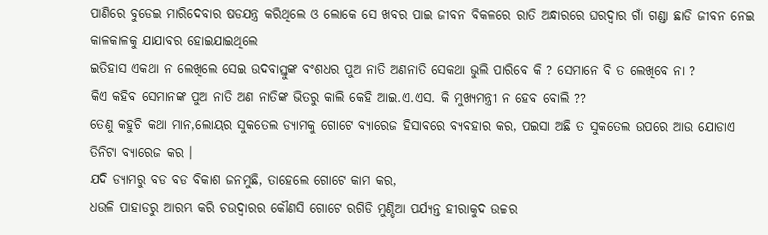ପାଣିରେ ବୁଡେଇ ମାରିଦେବାର ଷଡଯନ୍ତ୍ର କରିଥିଲେ ଓ ଲୋକେ ସେ ଖବର ପାଇ ଜୀବନ ବିକଳରେ ରାତି ଅନ୍ଧାରରେ ଘରଦ୍ବାର ଗାଁ ଗଣ୍ଡା ଛାଡି ଜୀବନ ନେଇ କାଳକାଳକୁ ଯାଯାବର ହୋଇଯାଇଥିଲେ
ଇତିହାସ ଏକଥା ନ ଲେଖିଲେ ସେଇ ଉଦବାସ୍ତୁଙ୍କ ବଂଶଧର ପୁଅ ନାତି ଅଣନାତି ସେକଥା ଭୁଲି ପାରିବେ କି ? ସେମାନେ ବି ତ ଲେଖିବେ ନା ?
କିଏ କହିବ ସେମାନଙ୍କ ପୁଅ ନାତି ଅଣ ନାତିଙ୍କ ଭିତରୁ କାଲି କେହି ଆଇ.ଏ.ଏସ. କି ମୁଖ୍ଯମନ୍ତ୍ରୀ ନ ହେବ ବୋଲି ??
ତେଣୁ କହୁଚି କଥା ମାନ,ଲୋୟର ସୁକତେଲ ଡ୍ଯାମକୁ ଗୋଟେ ବ୍ଯାରେଜ ହିସାବରେ ବ୍ଯବହାର କର, ପଇସା ଅଛି ତ ସୁକତେଲ ଉପରେ ଆଉ ଯୋଡାଏ ତିନିଟା ବ୍ଯାରେଜ କର ।
ଯଦି ଡ୍ଯାମରୁ ବଡ ବଡ ବିକାଶ ଜନମୁଛି, ତାହେଲେ ଗୋଟେ କାମ କର,
ଧଉଳି ପାହାଡରୁ ଆରମ୍ଭ କରି ଚଉଦ୍ବାରର କୌଣସି ଗୋଟେ ରଗିଡି ମୁଣ୍ଡିଆ ପର୍ଯ୍ଯନ୍ତ ହୀରାକୁଦ ଉଚ୍ଚର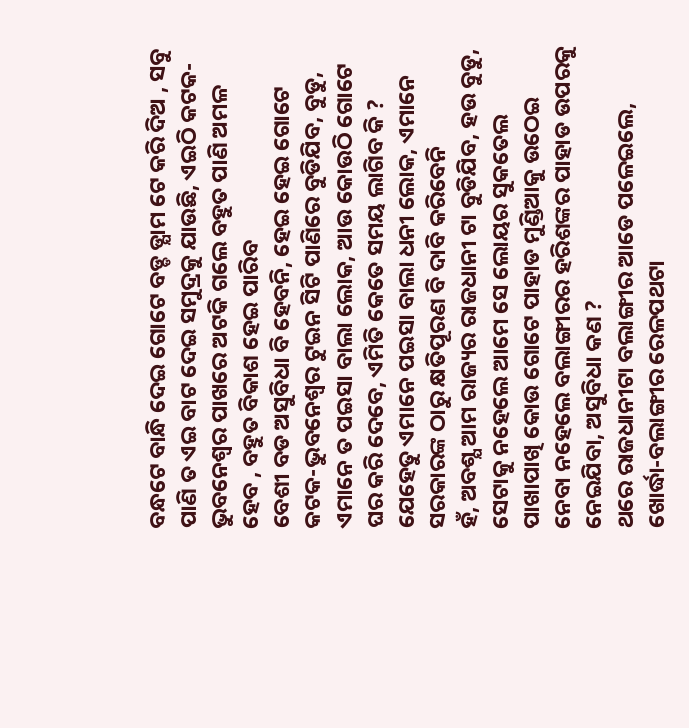ବନ୍ଧଟେ ବାନ୍ଧି ଦେଇ ଗୋଟେ ବଡ୍ଡ ଡ୍ଯାମ ଟେ କରି ଦିଅ , ସବୁ ପାଣି ତ ଏଇ ବାଟ ଦେଇ ସମୁଦ୍ରକୁ ଯାଉଛି, ଏଇଠି କଟକ-ଭୁବନେଶ୍ୱର ପାଖରେ ଅଟକି ଗଲେ ବହୁତ ପାଣି ଅମଳ ହେବ , ବହୁତ ବିକାଶ ହେଇ ପାରିବ
ବେଶୀ ବଡ ଅସୁବିଧା ବି ହେବନି, ହେଇ ହେଇ ଗୋଟେ କଟକ-ଭୁବନେଶ୍ୱର ଟୁଇନ ସିଟି ପାଣିରେ ବୁଡିଯିବ, ବୁଡୁ, ଏମାନେ ତ ପଇସା ବାଲା ଲୋକ, ଆଉ କୋଉଠି ଗୋଟେ ଘର କରି ଦେବେ, ଏମିତି କେତେ ସମୟ ଲାଗିବ କି ?
ଯେହେତୁ ଏମାନେ ପଇସା ବାଲା ଧନୀ ଲୋକ, ଏମାନେ ସରକାରଙ୍କ ଠାରୁ କ୍ଷତିପୂରଣ ବି ଦାବି କରିବେନି
ହଁ, ଅବଶ୍ଯ ଆମ ରାଜ୍ୟର ରାଜଧାନୀ ଟା ବୁଡିଯିବ, ହଉ ବୁଡୁ, ସେଟାକୁ ନହେଲେ ଆମେ ସେ ଲୋୟର ସୁକତେଲ ପାଖାପାଖି କୋଉ ଗୋଟେ ପାହାଡ ମୁଣ୍ଡିଆକୁ ଉଠେଇ ନେବା ନହେଲେ ବଲାଙ୍ଗୀରର ହରିଶଙ୍କର ପାହାଡ ଉପରକୁ ନେଇଯିବା, ଅସୁବିଧା କଣ ?
ଥରେ ରାଜଧାନୀଟା ବଲାଙ୍ଗୀର ଆଡେ ପଳେଇଲେ, ଖୋର୍ଦ୍ଧା-ବଲାଙ୍ଗୀର ରେଳପଥଟା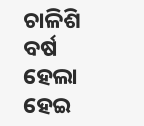ଚାଳିଶି ବର୍ଷ ହେଲା ହେଇ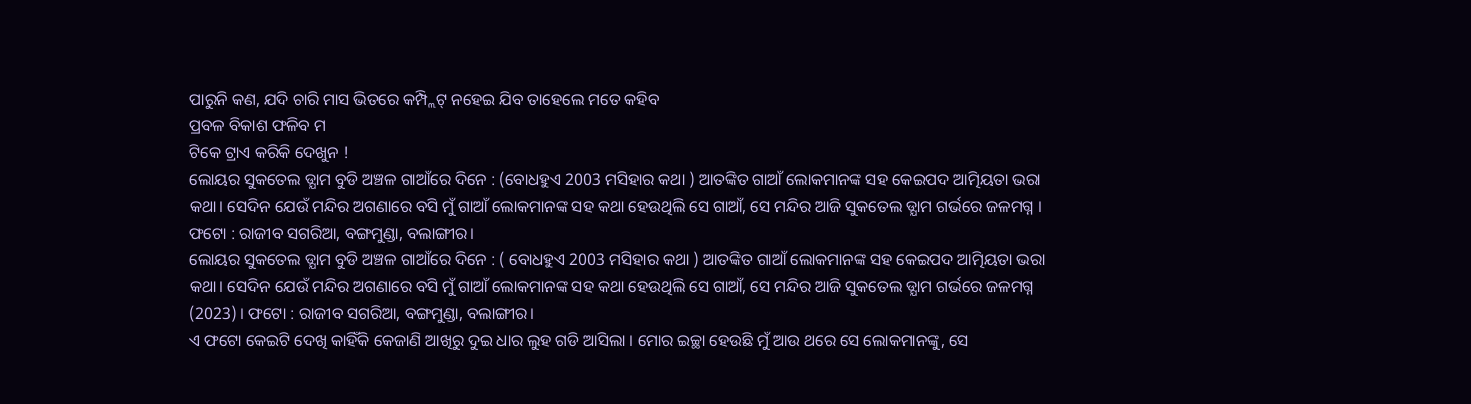ପାରୁନି କଣ, ଯଦି ଚାରି ମାସ ଭିତରେ କମ୍ପ୍ଲିଟ୍ ନହେଇ ଯିବ ତାହେଲେ ମତେ କହିବ
ପ୍ରବଳ ବିକାଶ ଫଳିବ ମ
ଟିକେ ଟ୍ରାଏ କରିକି ଦେଖୁନ !
ଲୋୟର ସୁକତେଲ ଡ୍ଯାମ ବୁଡି ଅଞ୍ଚଳ ଗାଆଁରେ ଦିନେ : (ବୋଧହୁଏ 2003 ମସିହାର କଥା ) ଆତଙ୍କିତ ଗାଆଁ ଲୋକମାନଙ୍କ ସହ କେଇପଦ ଆତ୍ମିୟତା ଭରା କଥା। ସେଦିନ ଯେଉଁ ମନ୍ଦିର ଅଗଣାରେ ବସି ମୁଁ ଗାଆଁ ଲୋକମାନଙ୍କ ସହ କଥା ହେଉଥିଲି ସେ ଗାଆଁ, ସେ ମନ୍ଦିର ଆଜି ସୁକତେଲ ଡ୍ଯାମ ଗର୍ଭରେ ଜଳମଗ୍ନ । ଫଟୋ : ରାଜୀବ ସଗରିଆ, ବଙ୍ଗମୁଣ୍ଡା, ବଲାଙ୍ଗୀର।
ଲୋୟର ସୁକତେଲ ଡ୍ଯାମ ବୁଡି ଅଞ୍ଚଳ ଗାଆଁରେ ଦିନେ : ( ବୋଧହୁଏ 2003 ମସିହାର କଥା ) ଆତଙ୍କିତ ଗାଆଁ ଲୋକମାନଙ୍କ ସହ କେଇପଦ ଆତ୍ମିୟତା ଭରା କଥା। ସେଦିନ ଯେଉଁ ମନ୍ଦିର ଅଗଣାରେ ବସି ମୁଁ ଗାଆଁ ଲୋକମାନଙ୍କ ସହ କଥା ହେଉଥିଲି ସେ ଗାଆଁ, ସେ ମନ୍ଦିର ଆଜି ସୁକତେଲ ଡ୍ଯାମ ଗର୍ଭରେ ଜଳମଗ୍ନ (2023) । ଫଟୋ : ରାଜୀବ ସଗରିଆ, ବଙ୍ଗମୁଣ୍ଡା, ବଲାଙ୍ଗୀର।
ଏ ଫଟୋ କେଇଟି ଦେଖି କାହିଁକି କେଜାଣି ଆଖିରୁ ଦୁଇ ଧାର ଲୁହ ଗଡି ଆସିଲା । ମୋର ଇଚ୍ଛା ହେଉଛି ମୁଁ ଆଉ ଥରେ ସେ ଲୋକମାନଙ୍କୁ, ସେ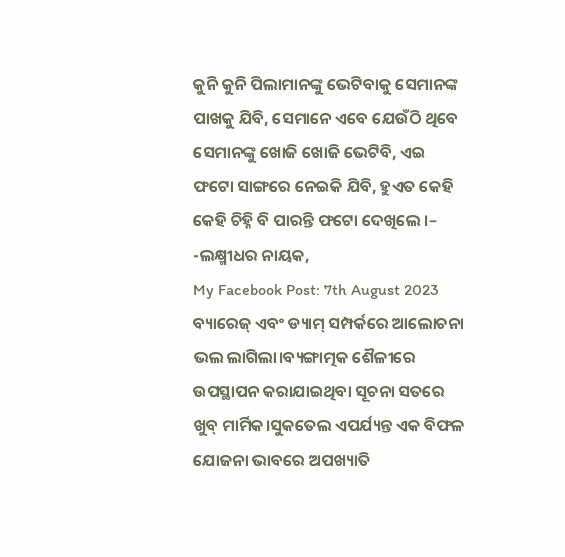କୁନି କୁନି ପିଲାମାନଙ୍କୁ ଭେଟିବାକୁ ସେମାନଙ୍କ ପାଖକୁ ଯିବି, ସେମାନେ ଏବେ ଯେଉଁଠି ଥିବେ ସେମାନଙ୍କୁ ଖୋଜି ଖୋଜି ଭେଟିବି, ଏଇ ଫଟୋ ସାଙ୍ଗରେ ନେଇକି ଯିବି, ହୁଏତ କେହି କେହି ଚିହ୍ନି ବି ପାରନ୍ତି ଫଟୋ ଦେଖିଲେ ।– -ଲକ୍ଷ୍ମୀଧର ନାୟକ,
My Facebook Post: 7th August 2023
ବ୍ୟାରେଜ୍ ଏବଂ ଡ୍ୟାମ୍ ସମ୍ପର୍କରେ ଆଲୋଚନା ଭଲ ଲାଗିଲା।ବ୍ୟଙ୍ଗାତ୍ମକ ଶୈଳୀରେ ଉପସ୍ଥାପନ କରାଯାଇଥିବା ସୂଚନା ସତରେ ଖୁବ୍ ମାର୍ମିକ।ସୁକତେଲ ଏପର୍ଯ୍ୟନ୍ତ ଏକ ବିଫଳ ଯୋଜନା ଭାବରେ ଅପଖ୍ୟାତି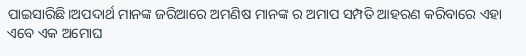ପାଇସାରିଛି।ଅପଦାର୍ଥ ମାନଙ୍କ ଜରିଆରେ ଅମଣିଷ ମାନଙ୍କ ର ଅମାପ ସମ୍ପତି ଆହରଣ କରିବାରେ ଏହା ଏବେ ଏକ ଅମୋଘ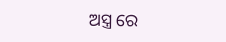ଅସ୍ତ୍ର ରେ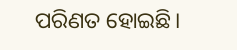ପରିଣତ ହୋଇଛି।